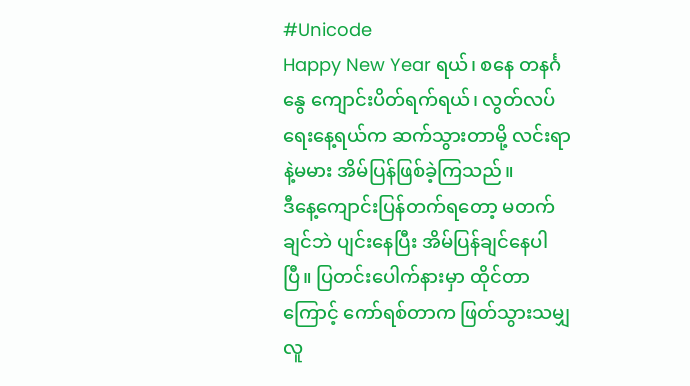#Unicode
Happy New Year ရယ်၊ စနေ တနင်္ဂနွေ ကျောင်းပိတ်ရက်ရယ်၊ လွတ်လပ်ရေးနေ့ရယ်က ဆက်သွားတာမို့ လင်းရာနဲ့မမား အိမ်ပြန်ဖြစ်ခဲ့ကြသည်။
ဒီနေ့ကျောင်းပြန်တက်ရတော့ မတက်ချင်ဘဲ ပျင်းနေပြီး အိမ်ပြန်ချင်နေပါပြီ။ ပြတင်းပေါက်နားမှာ ထိုင်တာကြောင့် ကော်ရစ်တာက ဖြတ်သွားသမျှလူ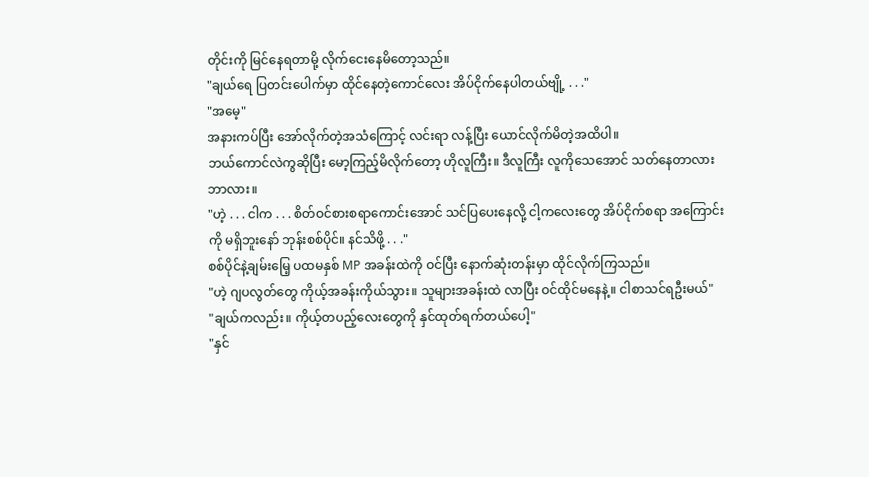တိုင်းကို မြင်နေရတာမို့ လိုက်ငေးနေမိတော့သည်။
"ချယ်ရေ ပြတင်းပေါက်မှာ ထိုင်နေတဲ့ကောင်လေး အိပ်ငိုက်နေပါတယ်ဗျို့ . . ."
"အမေ့"
အနားကပ်ပြီး အော်လိုက်တဲ့အသံကြောင့် လင်းရာ လန့်ပြီး ယောင်လိုက်မိတဲ့အထိပါ။
ဘယ်ကောင်လဲကွဆိုပြီး မော့ကြည့်မိလိုက်တော့ ဟိုလူကြီး။ ဒီလူကြီး လူကိုသေအောင် သတ်နေတာလား ဘာလား။
"ဟဲ့ . . . ငါက . . . စိတ်ဝင်စားစရာကောင်းအောင် သင်ပြပေးနေလို့ ငါ့ကလေးတွေ အိပ်ငိုက်စရာ အကြောင်းကို မရှိဘူးနော် ဘုန်းစစ်ပိုင်။ နင်သိဖို့ . . ."
စစ်ပိုင်နဲ့ချမ်းမြေ့ ပထမနှစ် MP အခန်းထဲကို ဝင်ပြီး နောက်ဆုံးတန်းမှာ ထိုင်လိုက်ကြသည်။
"ဟဲ့ ဂျပလွတ်တွေ ကိုယ့်အခန်းကိုယ်သွား။ သူများအခန်းထဲ လာပြီး ဝင်ထိုင်မနေနဲ့။ ငါစာသင်ရဦးမယ်"
"ချယ်ကလည်း။ ကိုယ့်တပည့်လေးတွေကို နှင်ထုတ်ရက်တယ်ပေါ့"
"နှင်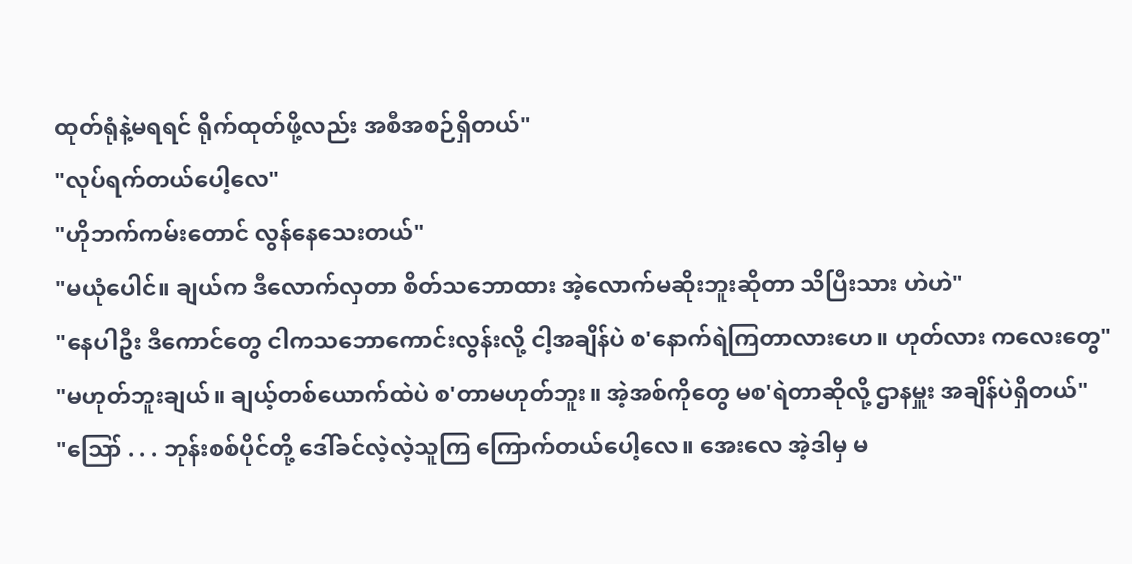ထုတ်ရုံနဲ့မရရင် ရိုက်ထုတ်ဖို့လည်း အစီအစဉ်ရှိတယ်"
"လုပ်ရက်တယ်ပေါ့လေ"
"ဟိုဘက်ကမ်းတောင် လွန်နေသေးတယ်"
"မယုံပေါင်။ ချယ်က ဒီလောက်လှတာ စိတ်သဘောထား အဲ့လောက်မဆိုးဘူးဆိုတာ သိပြီးသား ဟဲဟဲ"
"နေပါဦး ဒီကောင်တွေ ငါကသဘောကောင်းလွန်းလို့ ငါ့အချိန်ပဲ စ'နောက်ရဲကြတာလားဟေ။ ဟုတ်လား ကလေးတွေ"
"မဟုတ်ဘူးချယ်။ ချယ့်တစ်ယောက်ထဲပဲ စ'တာမဟုတ်ဘူး။ အဲ့အစ်ကိုတွေ မစ'ရဲတာဆိုလို့ ဌာနမှူး အချိန်ပဲရှိတယ်"
"ဪ . . . ဘုန်းစစ်ပိုင်တို့ ဒေါ်ခင်လဲ့လဲ့သူကြ ကြောက်တယ်ပေါ့လေ။ အေးလေ အဲ့ဒါမှ မ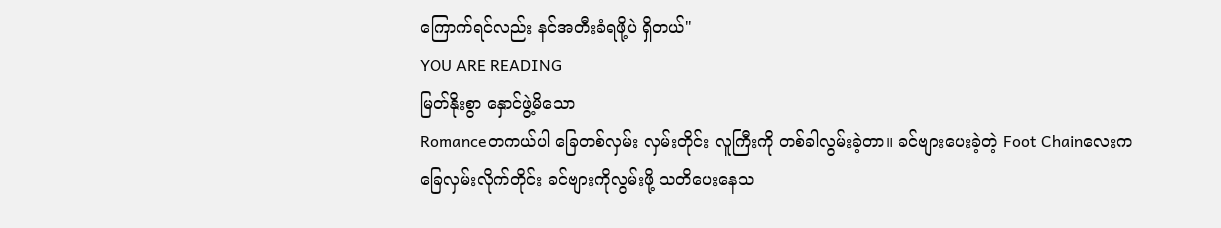ကြောက်ရင်လည်း နင်အတီးခံရဖို့ပဲ ရှိတယ်"
YOU ARE READING
မြတ်နိုးစွာ နှောင်ဖွဲ့မိသော
Romanceတကယ်ပါ ခြေတစ်လှမ်း လှမ်းတိုင်း လူကြီးကို တစ်ခါလွမ်းခဲ့တာ။ ခင်ဗျားပေးခဲ့တဲ့ Foot Chainလေးက ခြေလှမ်းလိုက်တိုင်း ခင်ဗျားကိုလွမ်းဖို့ သတိပေးနေသ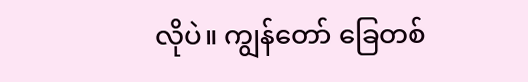လိုပဲ။ ကျွန်တော် ခြေတစ်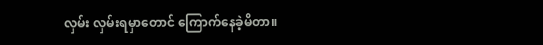လှမ်း လှမ်းရမှာတောင် ကြောက်နေခဲ့မိတာ။